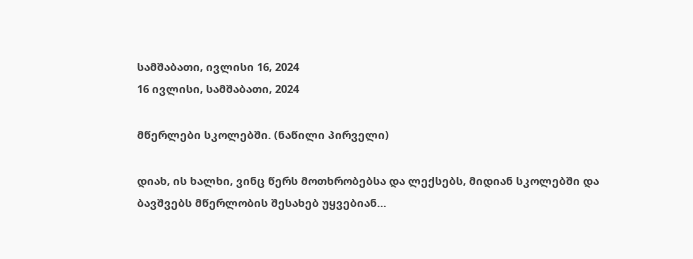სამშაბათი, ივლისი 16, 2024
16 ივლისი, სამშაბათი, 2024

მწერლები სკოლებში. (ნაწილი პირველი)

დიახ, ის ხალხი, ვინც წერს მოთხრობებსა და ლექსებს, მიდიან სკოლებში და ბავშვებს მწერლობის შესახებ უყვებიან…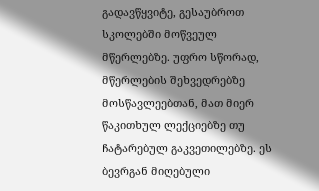გადავწყვიტე, გესაუბროთ სკოლებში მოწვეულ მწერლებზე. უფრო სწორად, მწერლების შეხვედრებზე მოსწავლეებთან, მათ მიერ წაკითხულ ლექციებზე თუ ჩატარებულ გაკვეთილებზე. ეს ბევრგან მიღებული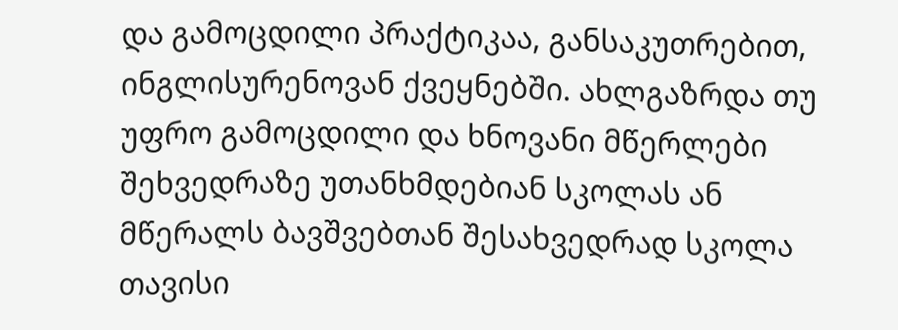და გამოცდილი პრაქტიკაა, განსაკუთრებით, ინგლისურენოვან ქვეყნებში. ახლგაზრდა თუ უფრო გამოცდილი და ხნოვანი მწერლები შეხვედრაზე უთანხმდებიან სკოლას ან მწერალს ბავშვებთან შესახვედრად სკოლა თავისი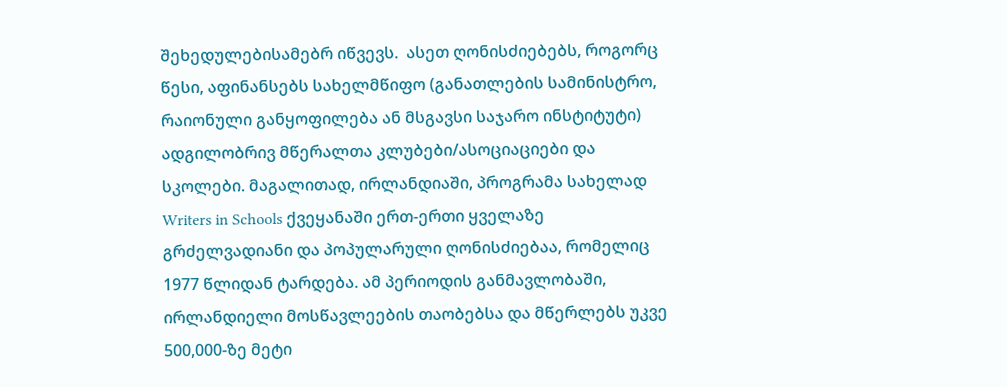შეხედულებისამებრ იწვევს.  ასეთ ღონისძიებებს, როგორც წესი, აფინანსებს სახელმწიფო (განათლების სამინისტრო, რაიონული განყოფილება ან მსგავსი საჯარო ინსტიტუტი) ადგილობრივ მწერალთა კლუბები/ასოციაციები და სკოლები. მაგალითად, ირლანდიაში, პროგრამა სახელად Writers in Schools ქვეყანაში ერთ-ერთი ყველაზე გრძელვადიანი და პოპულარული ღონისძიებაა, რომელიც 1977 წლიდან ტარდება. ამ პერიოდის განმავლობაში, ირლანდიელი მოსწავლეების თაობებსა და მწერლებს უკვე 500,000-ზე მეტი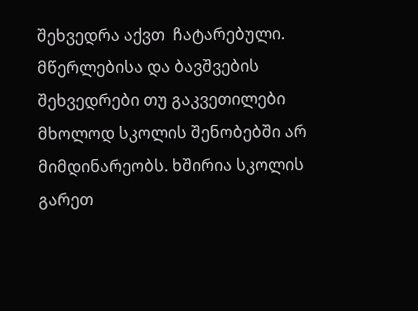შეხვედრა აქვთ  ჩატარებული. მწერლებისა და ბავშვების შეხვედრები თუ გაკვეთილები მხოლოდ სკოლის შენობებში არ მიმდინარეობს. ხშირია სკოლის გარეთ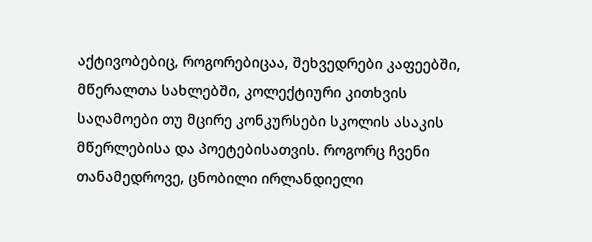აქტივობებიც, როგორებიცაა, შეხვედრები კაფეებში, მწერალთა სახლებში, კოლექტიური კითხვის საღამოები თუ მცირე კონკურსები სკოლის ასაკის მწერლებისა და პოეტებისათვის. როგორც ჩვენი თანამედროვე, ცნობილი ირლანდიელი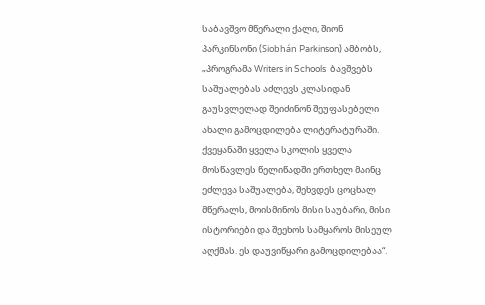საბავშვო მწერალი ქალი, შიონ პარკინსონი (Siobhán Parkinson) ამბობს,  „პროგრამა Writers in Schools  ბავშვებს საშუალებას აძლევს კლასიდან გაუსვლელად შეიძინონ შეუფასებელი ახალი გამოცდილება ლიტერატურაში. ქვეყანაში ყველა სკოლის ყველა მოსწავლეს წელიწადში ერთხელ მაინც ეძლევა საშუალება, შეხვდეს ცოცხალ მწერალს, მოისმინოს მისი საუბარი, მისი ისტორიები და შეეხოს სამყაროს მისეულ აღქმას. ეს დაუვიწყარი გამოცდილებაა“.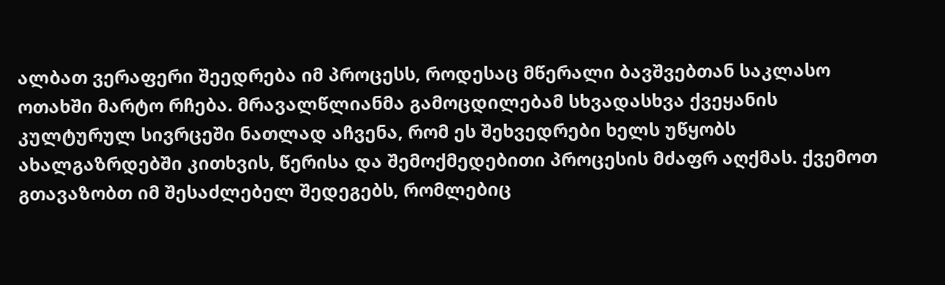ალბათ ვერაფერი შეედრება იმ პროცესს, როდესაც მწერალი ბავშვებთან საკლასო ოთახში მარტო რჩება. მრავალწლიანმა გამოცდილებამ სხვადასხვა ქვეყანის კულტურულ სივრცეში ნათლად აჩვენა, რომ ეს შეხვედრები ხელს უწყობს ახალგაზრდებში კითხვის, წერისა და შემოქმედებითი პროცესის მძაფრ აღქმას. ქვემოთ გთავაზობთ იმ შესაძლებელ შედეგებს, რომლებიც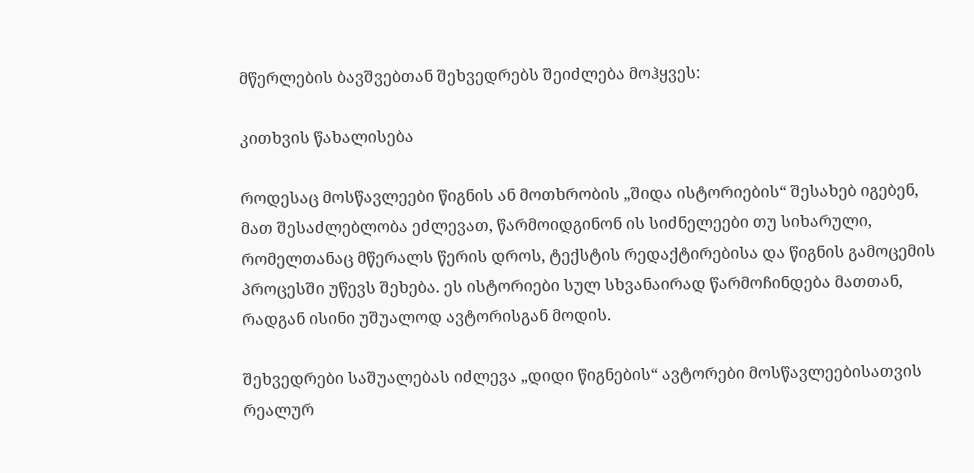მწერლების ბავშვებთან შეხვედრებს შეიძლება მოჰყვეს:

კითხვის წახალისება

როდესაც მოსწავლეები წიგნის ან მოთხრობის „შიდა ისტორიების“ შესახებ იგებენ, მათ შესაძლებლობა ეძლევათ, წარმოიდგინონ ის სიძნელეები თუ სიხარული, რომელთანაც მწერალს წერის დროს, ტექსტის რედაქტირებისა და წიგნის გამოცემის პროცესში უწევს შეხება. ეს ისტორიები სულ სხვანაირად წარმოჩინდება მათთან, რადგან ისინი უშუალოდ ავტორისგან მოდის.

შეხვედრები საშუალებას იძლევა „დიდი წიგნების“ ავტორები მოსწავლეებისათვის რეალურ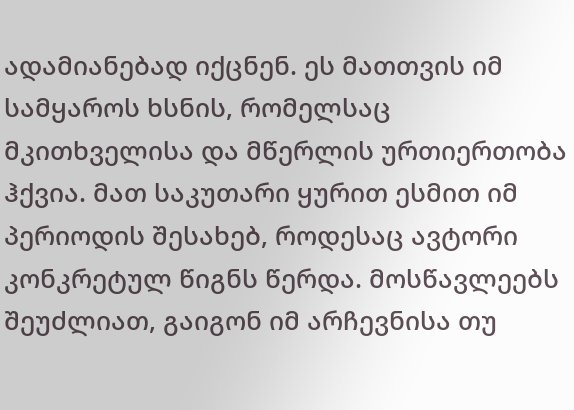ადამიანებად იქცნენ. ეს მათთვის იმ სამყაროს ხსნის, რომელსაც მკითხველისა და მწერლის ურთიერთობა ჰქვია. მათ საკუთარი ყურით ესმით იმ პერიოდის შესახებ, როდესაც ავტორი კონკრეტულ წიგნს წერდა. მოსწავლეებს შეუძლიათ, გაიგონ იმ არჩევნისა თუ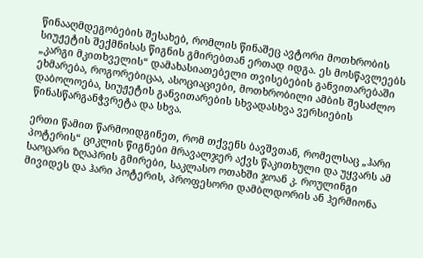წინააღმდეგობების შესახებ, რომლის წინაშეც ავტორი მოთხრობის სიუჟეტის შექმნისას წიგნის გმირებთან ერთად იდგა. ეს მოსწავლეებს „კარგი მკითხველის“ დამახასიათებელი თვისებების განვითარებაში ეხმარება, როგორებიცაა, ასოციაციები, მოთხრობილი ამბის შესაძლო დაბოლოება, სიუჟეტის განვითარების სხვადასხვა ვერსიების წინასწარგანჭვრეტა და სხვა.

ერთი წამით წარმოიდგინეთ, რომ თქვენს ბავშვთან, რომელსაც „ჰარი პოტერის“ ციკლის წიგნები მრავალჯერ აქვს წაკითხული და უყვარს ამ საოცარი ზღაპრის გმირები, საკლასო ოთახში ჯოან კ. როულინგი მივიდეს და ჰარი პოტერის, პროფესორი დამბლდორის ან ჰერმიონა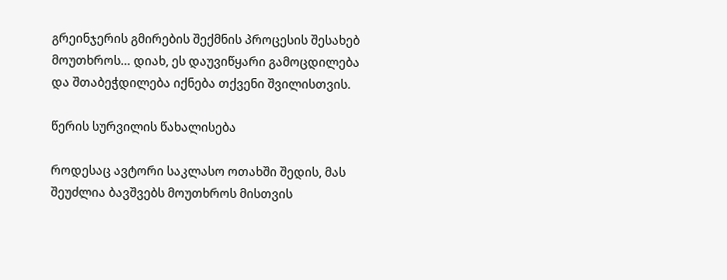გრეინჯერის გმირების შექმნის პროცესის შესახებ მოუთხროს… დიახ, ეს დაუვიწყარი გამოცდილება და შთაბეჭდილება იქნება თქვენი შვილისთვის.

წერის სურვილის წახალისება

როდესაც ავტორი საკლასო ოთახში შედის, მას შეუძლია ბავშვებს მოუთხროს მისთვის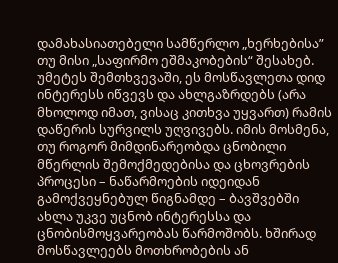დამახასიათებელი სამწერლო „ხერხებისა” თუ მისი „საფირმო ეშმაკობების“ შესახებ. უმეტეს შემთხვევაში, ეს მოსწავლეთა დიდ ინტერესს იწვევს და ახლგაზრდებს (არა მხოლოდ იმათ, ვისაც კითხვა უყვართ) რამის დაწერის სურვილს უღვივებს. იმის მოსმენა, თუ როგორ მიმდინარეობდა ცნობილი მწერლის შემოქმედებისა და ცხოვრების პროცესი – ნაწარმოების იდეიდან გამოქვეყნებულ წიგნამდე – ბავშვებში ახლა უკვე უცნობ ინტერესსა და ცნობისმოყვარეობას წარმოშობს. ხშირად მოსწავლეებს მოთხრობების ან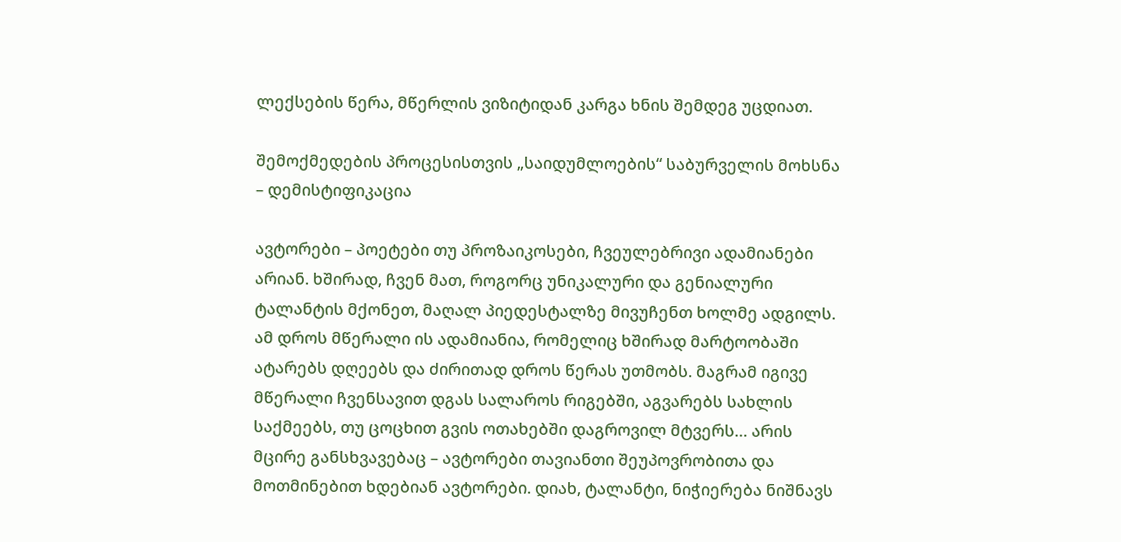ლექსების წერა, მწერლის ვიზიტიდან კარგა ხნის შემდეგ უცდიათ.

შემოქმედების პროცესისთვის „საიდუმლოების“ საბურველის მოხსნა – დემისტიფიკაცია

ავტორები – პოეტები თუ პროზაიკოსები, ჩვეულებრივი ადამიანები არიან. ხშირად, ჩვენ მათ, როგორც უნიკალური და გენიალური ტალანტის მქონეთ, მაღალ პიედესტალზე მივუჩენთ ხოლმე ადგილს. ამ დროს მწერალი ის ადამიანია, რომელიც ხშირად მარტოობაში ატარებს დღეებს და ძირითად დროს წერას უთმობს. მაგრამ იგივე მწერალი ჩვენსავით დგას სალაროს რიგებში, აგვარებს სახლის საქმეებს, თუ ცოცხით გვის ოთახებში დაგროვილ მტვერს… არის მცირე განსხვავებაც – ავტორები თავიანთი შეუპოვრობითა და მოთმინებით ხდებიან ავტორები. დიახ, ტალანტი, ნიჭიერება ნიშნავს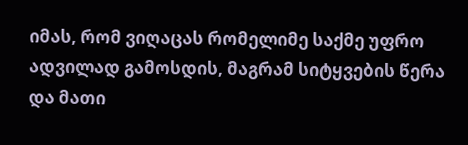იმას, რომ ვიღაცას რომელიმე საქმე უფრო ადვილად გამოსდის, მაგრამ სიტყვების წერა და მათი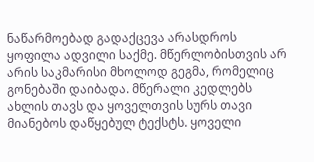ნაწარმოებად გადაქცევა არასდროს ყოფილა ადვილი საქმე. მწერლობისთვის არ არის საკმარისი მხოლოდ გეგმა, რომელიც გონებაში დაიბადა. მწერალი კედლებს ახლის თავს და ყოველთვის სურს თავი მიანებოს დაწყებულ ტექსტს. ყოველი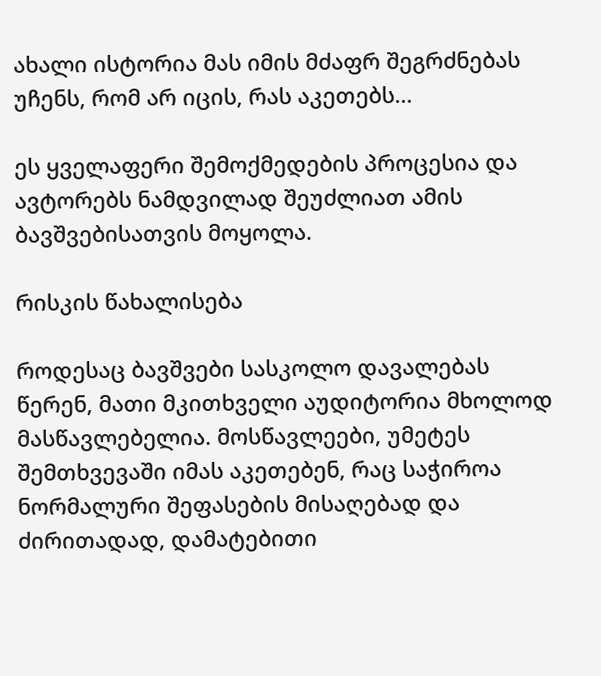ახალი ისტორია მას იმის მძაფრ შეგრძნებას უჩენს, რომ არ იცის, რას აკეთებს…

ეს ყველაფერი შემოქმედების პროცესია და ავტორებს ნამდვილად შეუძლიათ ამის ბავშვებისათვის მოყოლა.

რისკის წახალისება

როდესაც ბავშვები სასკოლო დავალებას წერენ, მათი მკითხველი აუდიტორია მხოლოდ მასწავლებელია. მოსწავლეები, უმეტეს შემთხვევაში იმას აკეთებენ, რაც საჭიროა ნორმალური შეფასების მისაღებად და ძირითადად, დამატებითი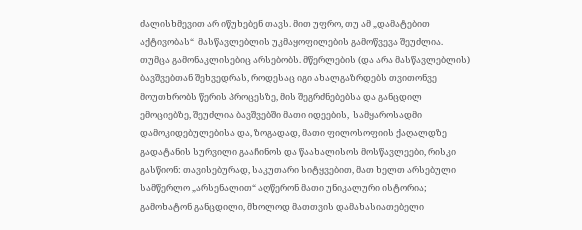ძალისხმევით არ იწუხებენ თავს. მით უფრო, თუ ამ „დამატებით აქტივობას“  მასწავლებლის უკმაყოფილების გამოწვევა შეუძლია. თუმცა გამონაკლისებიც არსებობს. მწერლების (და არა მასწავლებლის) ბავშვებთან შეხვედრას, როდესაც იგი ახალგაზრდებს თვითონვე მოუთხრობს წერის პროცესზე, მის შეგრძნებებსა და განცდილ ემოციებზე, შეუძლია ბავშვებში მათი იდეების,  სამყაროსადმი დამოკიდებულებისა და, ზოგადად, მათი ფილოსოფიის ქაღალდზე გადატანის სურვილი გააჩინოს და წაახალისოს მოსწავლეები, რისკი გასწიონ: თავისებურად, საკუთარი სიტყვებით, მათ ხელთ არსებული სამწერლო „არსენალით“ აღწერონ მათი უნიკალური ისტორია; გამოხატონ განცდილი, მხოლოდ მათთვის დამახასიათებელი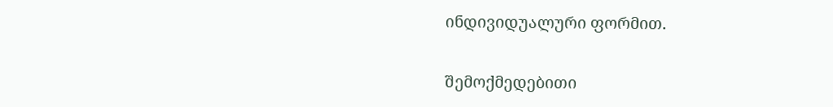ინდივიდუალური ფორმით.

შემოქმედებითი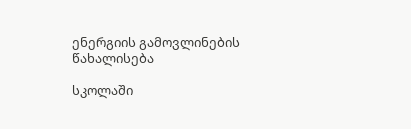ენერგიის გამოვლინების წახალისება

სკოლაში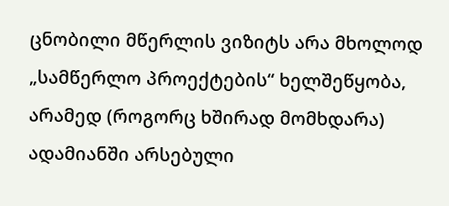ცნობილი მწერლის ვიზიტს არა მხოლოდ „სამწერლო პროექტების“ ხელშეწყობა, არამედ (როგორც ხშირად მომხდარა) ადამიანში არსებული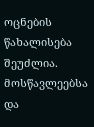ოცნების წახალისება შეუძლია. მოსწავლეებსა და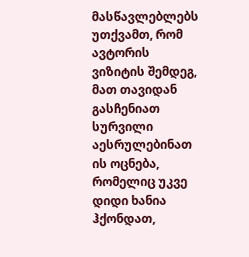მასწავლებლებს უთქვამთ, რომ ავტორის ვიზიტის შემდეგ, მათ თავიდან გასჩენიათ სურვილი აესრულებინათ ის ოცნება, რომელიც უკვე დიდი ხანია ჰქონდათ,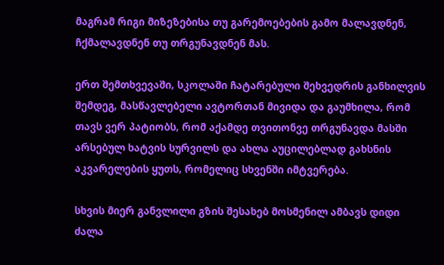მაგრამ რიგი მიზეზებისა თუ გარემოებების გამო მალავდნენ, ჩქმალავდნენ თუ თრგუნავდნენ მას.

ერთ შემთხვევაში, სკოლაში ჩატარებული შეხვედრის განხილვის შემდეგ, მასწავლებელი ავტორთან მივიდა და გაუმხილა, რომ თავს ვერ პატიობს, რომ აქამდე თვითონვე თრგუნავდა მასში არსებულ ხატვის სურვილს და ახლა აუცილებლად გახსნის აკვარელების ყუთს, რომელიც სხვენში იმტვერება.

სხვის მიერ განვლილი გზის შესახებ მოსმენილ ამბავს დიდი ძალა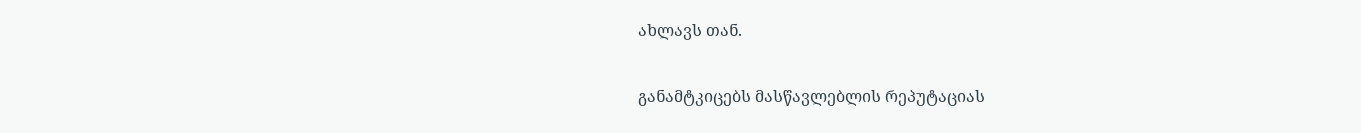ახლავს თან.

განამტკიცებს მასწავლებლის რეპუტაციას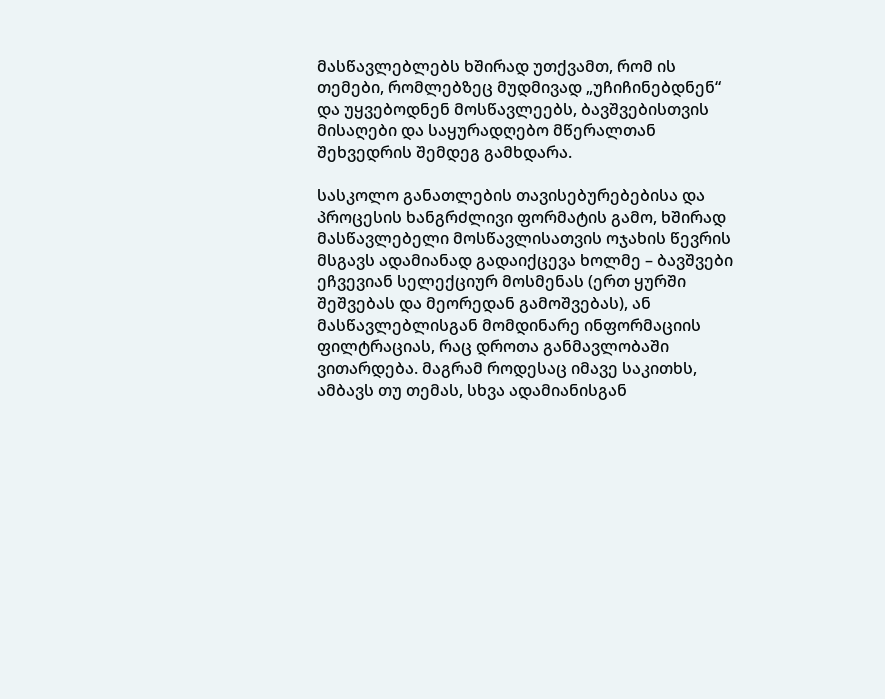მასწავლებლებს ხშირად უთქვამთ, რომ ის თემები, რომლებზეც მუდმივად „უჩიჩინებდნენ“ და უყვებოდნენ მოსწავლეებს, ბავშვებისთვის მისაღები და საყურადღებო მწერალთან შეხვედრის შემდეგ გამხდარა.

სასკოლო განათლების თავისებურებებისა და პროცესის ხანგრძლივი ფორმატის გამო, ხშირად მასწავლებელი მოსწავლისათვის ოჯახის წევრის მსგავს ადამიანად გადაიქცევა ხოლმე – ბავშვები ეჩვევიან სელექციურ მოსმენას (ერთ ყურში შეშვებას და მეორედან გამოშვებას), ან მასწავლებლისგან მომდინარე ინფორმაციის ფილტრაციას, რაც დროთა განმავლობაში ვითარდება. მაგრამ როდესაც იმავე საკითხს, ამბავს თუ თემას, სხვა ადამიანისგან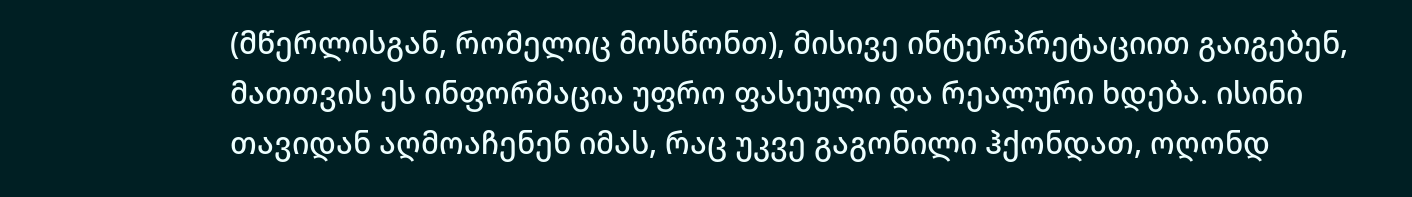(მწერლისგან, რომელიც მოსწონთ), მისივე ინტერპრეტაციით გაიგებენ, მათთვის ეს ინფორმაცია უფრო ფასეული და რეალური ხდება. ისინი თავიდან აღმოაჩენენ იმას, რაც უკვე გაგონილი ჰქონდათ, ოღონდ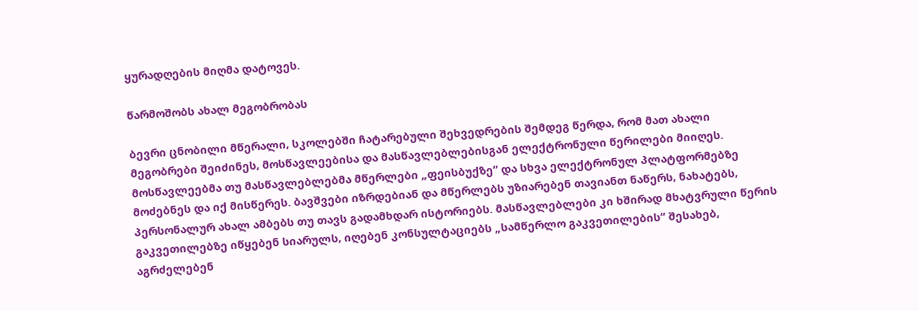ყურადღების მიღმა დატოვეს.

წარმოშობს ახალ მეგობრობას

ბევრი ცნობილი მწერალი, სკოლებში ჩატარებული შეხვედრების შემდეგ წერდა, რომ მათ ახალი მეგობრები შეიძინეს, მოსწავლეებისა და მასწავლებლებისგან ელექტრონული წერილები მიიღეს. მოსწავლეებმა თუ მასწავლებლებმა მწერლები „ფეისბუქზე“ და სხვა ელექტრონულ პლატფორმებზე მოძებნეს და იქ მისწერეს. ბავშვები იზრდებიან და მწერლებს უზიარებენ თავიანთ ნაწერს, ნახატებს, პერსონალურ ახალ ამბებს თუ თავს გადამხდარ ისტორიებს. მასწავლებლები კი ხშირად მხატვრული წერის გაკვეთილებზე იწყებენ სიარულს, იღებენ კონსულტაციებს „სამწერლო გაკვეთილების“ შესახებ, აგრძელებენ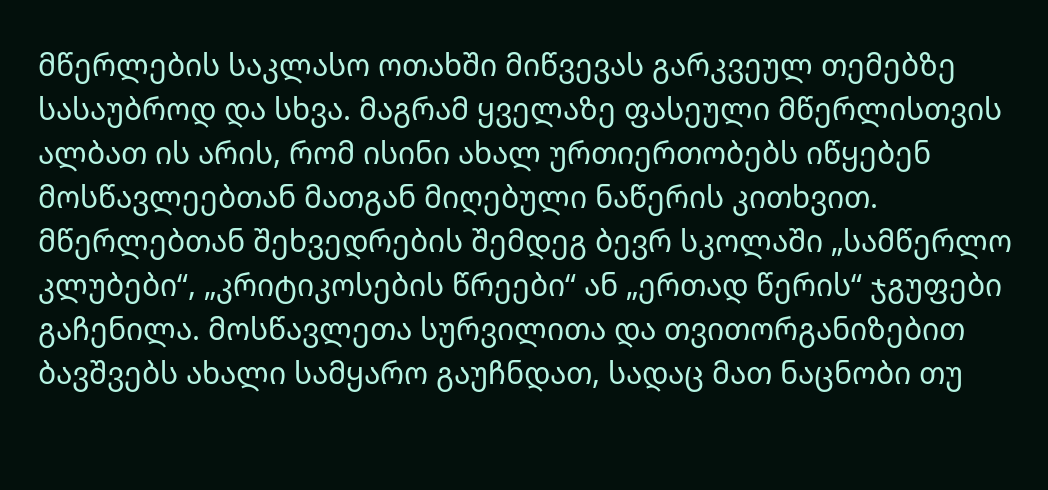მწერლების საკლასო ოთახში მიწვევას გარკვეულ თემებზე სასაუბროდ და სხვა. მაგრამ ყველაზე ფასეული მწერლისთვის ალბათ ის არის, რომ ისინი ახალ ურთიერთობებს იწყებენ მოსწავლეებთან მათგან მიღებული ნაწერის კითხვით. მწერლებთან შეხვედრების შემდეგ ბევრ სკოლაში „სამწერლო კლუბები“, „კრიტიკოსების წრეები“ ან „ერთად წერის“ ჯგუფები გაჩენილა. მოსწავლეთა სურვილითა და თვითორგანიზებით ბავშვებს ახალი სამყარო გაუჩნდათ, სადაც მათ ნაცნობი თუ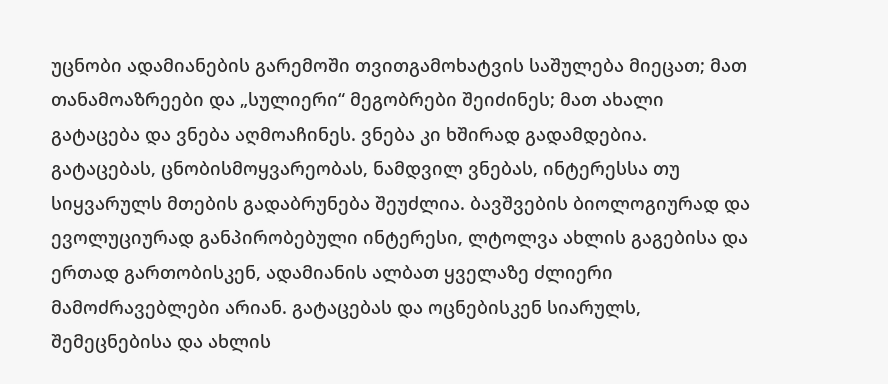უცნობი ადამიანების გარემოში თვითგამოხატვის საშულება მიეცათ; მათ თანამოაზრეები და „სულიერი“ მეგობრები შეიძინეს; მათ ახალი გატაცება და ვნება აღმოაჩინეს. ვნება კი ხშირად გადამდებია. გატაცებას, ცნობისმოყვარეობას, ნამდვილ ვნებას, ინტერესსა თუ სიყვარულს მთების გადაბრუნება შეუძლია. ბავშვების ბიოლოგიურად და ევოლუციურად განპირობებული ინტერესი, ლტოლვა ახლის გაგებისა და ერთად გართობისკენ, ადამიანის ალბათ ყველაზე ძლიერი მამოძრავებლები არიან. გატაცებას და ოცნებისკენ სიარულს, შემეცნებისა და ახლის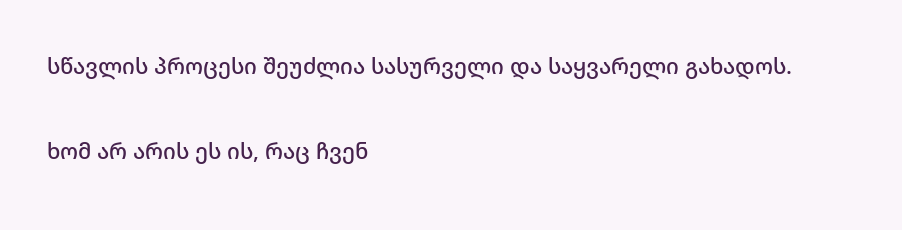სწავლის პროცესი შეუძლია სასურველი და საყვარელი გახადოს.

ხომ არ არის ეს ის, რაც ჩვენ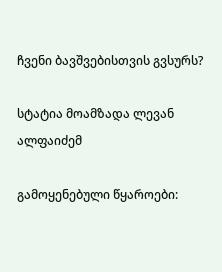ჩვენი ბავშვებისთვის გვსურს?

სტატია მოამზადა ლევან ალფაიძემ

გამოყენებული წყაროები: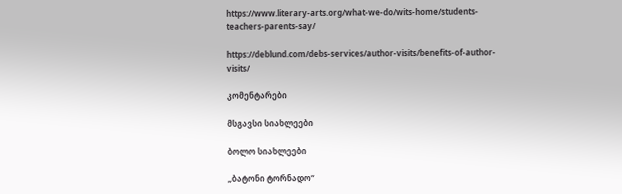https://www.literary-arts.org/what-we-do/wits-home/students-teachers-parents-say/

https://deblund.com/debs-services/author-visits/benefits-of-author-visits/

კომენტარები

მსგავსი სიახლეები

ბოლო სიახლეები

„ბატონი ტორნადო“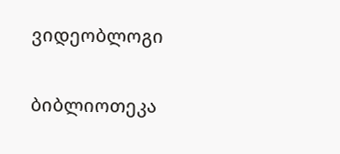ვიდეობლოგი

ბიბლიოთეკა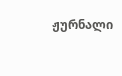ჟურნალი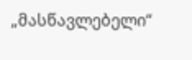„მასწავლებელი“